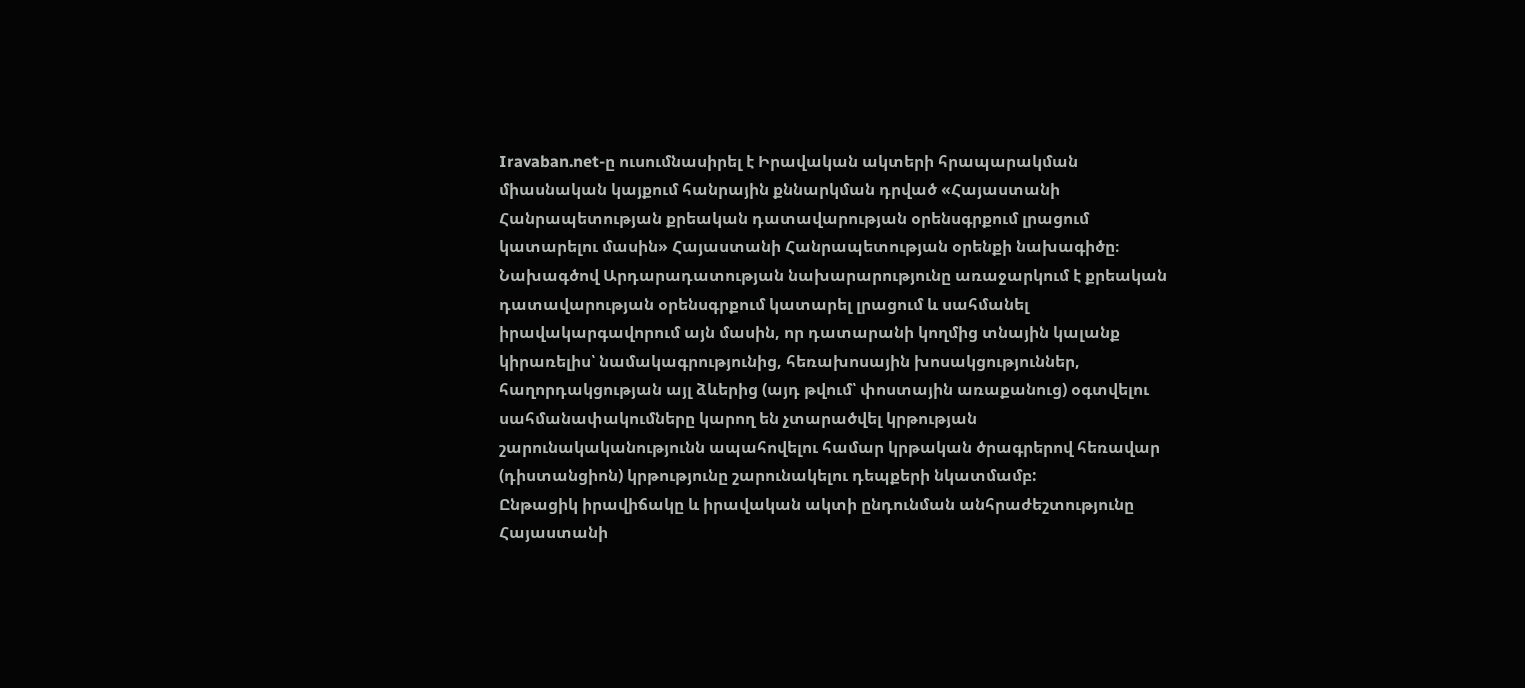Iravaban.net-ը ուսումնասիրել է Իրավական ակտերի հրապարակման միասնական կայքում հանրային քննարկման դրված «Հայաստանի Հանրապետության քրեական դատավարության օրենսգրքում լրացում կատարելու մասին» Հայաստանի Հանրապետության օրենքի նախագիծը։
Նախագծով Արդարադատության նախարարությունը առաջարկում է քրեական դատավարության օրենսգրքում կատարել լրացում և սահմանել իրավակարգավորում այն մասին, որ դատարանի կողմից տնային կալանք կիրառելիս՝ նամակագրությունից, հեռախոսային խոսակցություններ, հաղորդակցության այլ ձևերից (այդ թվում՝ փոստային առաքանուց) օգտվելու սահմանափակումները կարող են չտարածվել կրթության շարունակականությունն ապահովելու համար կրթական ծրագրերով հեռավար (դիստանցիոն) կրթությունը շարունակելու դեպքերի նկատմամբ:
Ընթացիկ իրավիճակը և իրավական ակտի ընդունման անհրաժեշտությունը
Հայաստանի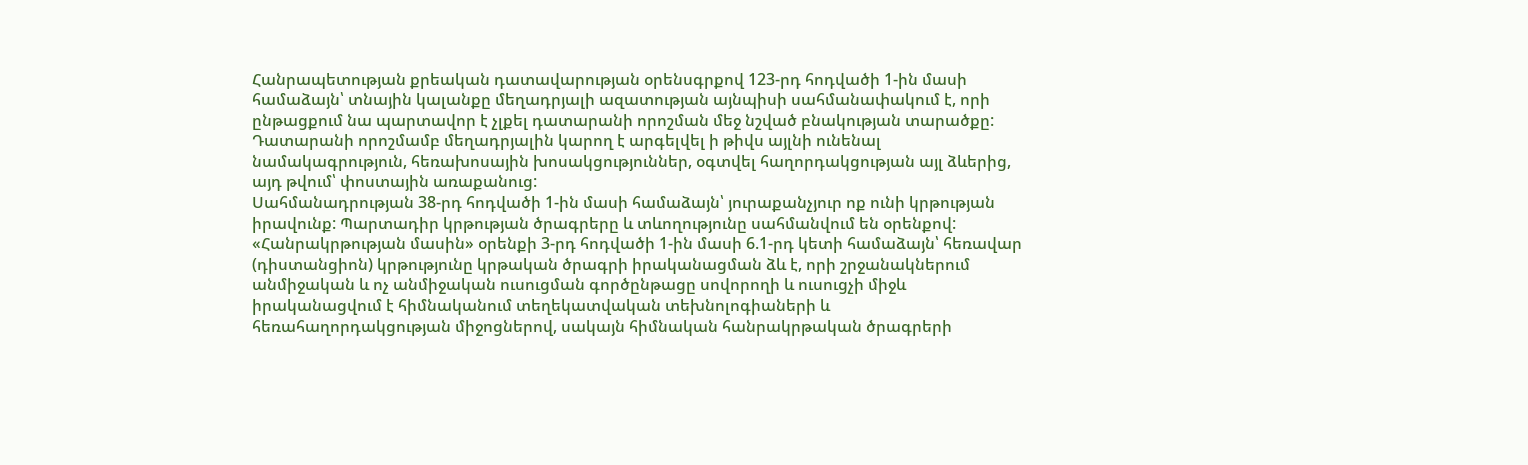Հանրապետության քրեական դատավարության օրենսգրքով 123-րդ հոդվածի 1-ին մասի համաձայն՝ տնային կալանքը մեղադրյալի ազատության այնպիսի սահմանափակում է, որի ընթացքում նա պարտավոր է չլքել դատարանի որոշման մեջ նշված բնակության տարածքը: Դատարանի որոշմամբ մեղադրյալին կարող է արգելվել ի թիվս այլնի ունենալ նամակագրություն, հեռախոսային խոսակցություններ, օգտվել հաղորդակցության այլ ձևերից, այդ թվում՝ փոստային առաքանուց:
Սահմանադրության 38-րդ հոդվածի 1-ին մասի համաձայն՝ յուրաքանչյուր ոք ունի կրթության իրավունք: Պարտադիր կրթության ծրագրերը և տևողությունը սահմանվում են օրենքով:
«Հանրակրթության մասին» օրենքի 3-րդ հոդվածի 1-ին մասի 6.1-րդ կետի համաձայն՝ հեռավար (դիստանցիոն) կրթությունը կրթական ծրագրի իրականացման ձև է, որի շրջանակներում անմիջական և ոչ անմիջական ուսուցման գործընթացը սովորողի և ուսուցչի միջև իրականացվում է հիմնականում տեղեկատվական տեխնոլոգիաների և հեռահաղորդակցության միջոցներով, սակայն հիմնական հանրակրթական ծրագրերի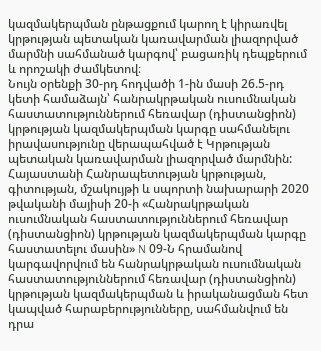կազմակերպման ընթացքում կարող է կիրառվել կրթության պետական կառավարման լիազորված մարմնի սահմանած կարգով՝ բացառիկ դեպքերում և որոշակի ժամկետով։
Նույն օրենքի 30-րդ հոդվածի 1-ին մասի 26.5-րդ կետի համաձայն՝ հանրակրթական ուսումնական հաստատություններում հեռավար (դիստանցիոն) կրթության կազմակերպման կարգը սահմանելու իրավասությունը վերապահված է Կրթության պետական կառավարման լիազորված մարմնին:
Հայաստանի Հանրապետության կրթության, գիտության, մշակույթի և սպորտի նախարարի 2020 թվականի մայիսի 20-ի «Հանրակրթական ուսումնական հաստատություններում հեռավար (դիստանցիոն) կրթության կազմակերպման կարգը հաստատելու մասին» N 09-Ն հրամանով կարգավորվում են հանրակրթական ուսումնական հաստատություններում հեռավար (դիստանցիոն) կրթության կազմակերպման և իրականացման հետ կապված հարաբերությունները, սահմանվում են դրա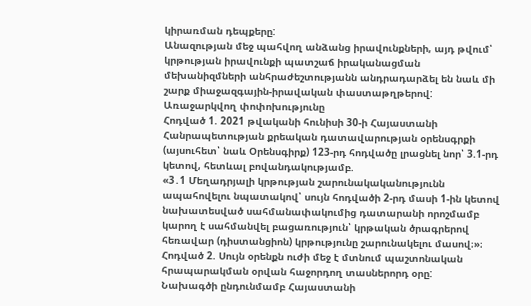կիրառման դեպքերը:
Անազության մեջ պահվող անձանց իրավունքների, այդ թվում՝ կրթության իրավունքի պատշաճ իրականացման մեխանիզմների անհրաժեշտությանն անդրադարձել են նաև մի շարք միաջազգային-իրավական փաստաթղթերով:
Առաջարկվող փոփոխությունը
Հոդված 1. 2021 թվականի հունիսի 30-ի Հայաստանի Հանրապետության քրեական դատավարության օրենսգրքի (այսուհետ՝ նաև Օրենսգիրք) 123-րդ հոդվածը լրացնել նոր՝ 3.1-րդ կետով, հետևալ բովանդակությամբ.
«3․1 Մեղադրյալի կրթության շարունակականությունն ապահովելու նպատակով՝ սույն հոդվածի 2-րդ մասի 1-ին կետով նախատեսված սահմանափակումից դատարանի որոշմամբ կարող է սահմանվել բացառություն՝ կրթական ծրագրերով հեռավար (դիստանցիոն) կրթությունը շարունակելու մասով։»։
Հոդված 2. Սույն օրենքն ուժի մեջ է մտնում պաշտոնական հրապարակման օրվան հաջորդող տասներորդ օրը:
Նախագծի ընդունմամբ Հայաստանի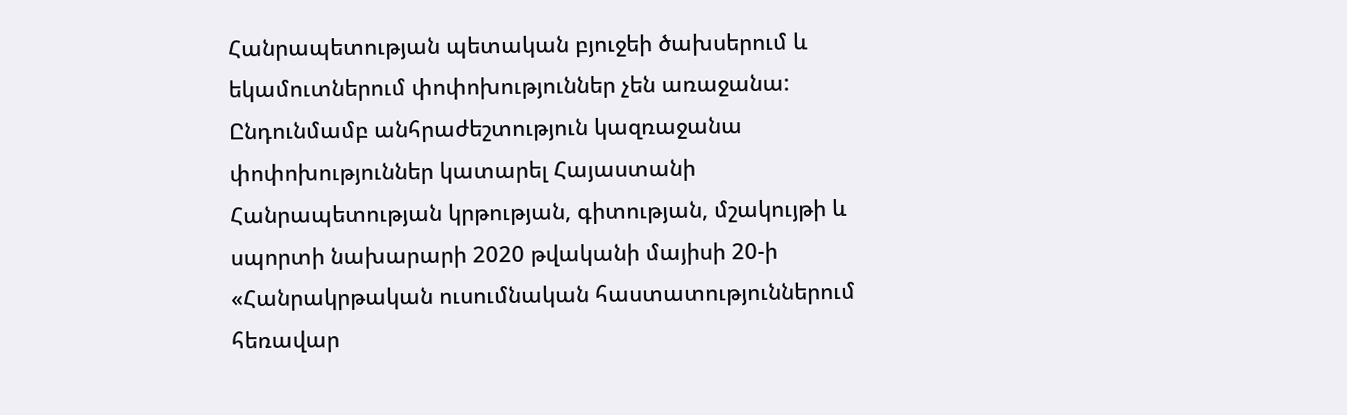Հանրապետության պետական բյուջեի ծախսերում և եկամուտներում փոփոխություններ չեն առաջանա:
Ընդունմամբ անհրաժեշտություն կազռաջանա փոփոխություններ կատարել Հայաստանի Հանրապետության կրթության, գիտության, մշակույթի և սպորտի նախարարի 2020 թվականի մայիսի 20-ի «Հանրակրթական ուսումնական հաստատություններում հեռավար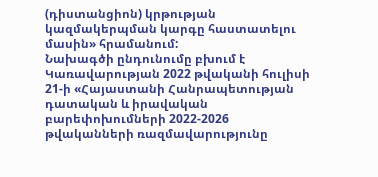(դիստանցիոն) կրթության կազմակերպման կարգը հաստատելու մասին» հրամանում:
Նախագծի ընդունումը բխում է Կառավարության 2022 թվականի հուլիսի 21-ի «Հայաստանի Հանրապետության դատական և իրավական բարեփոխումների 2022-2026 թվականների ռազմավարությունը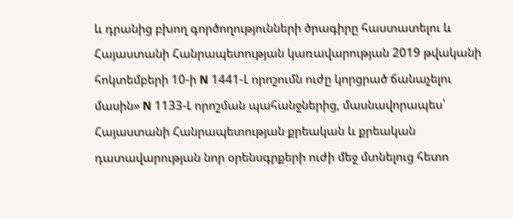և դրանից բխող գործողությունների ծրագիրը հաստատելու և Հայաստանի Հանրապետության կառավարության 2019 թվականի հոկտեմբերի 10-ի N 1441-Լ որոշումն ուժը կորցրած ճանաչելու մասին» N 1133-Լ որոշման պահանջներից, մասնավորապես՝ Հայաստանի Հանրապետության քրեական և քրեական դատավարության նոր օրենսգրքերի ուժի մեջ մտնելուց հետո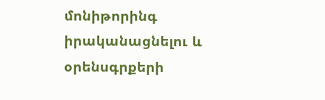մոնիթորինգ իրականացնելու և օրենսգրքերի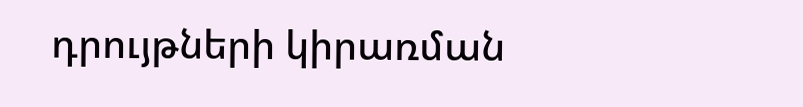դրույթների կիրառման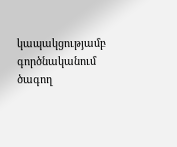կապակցությամբ գործնականում ծագող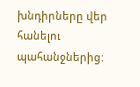խնդիրները վեր հանելու պահանջներից: